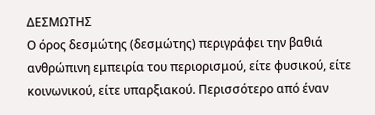ΔΕΣΜΩΤΗΣ
Ο όρος δεσμώτης (δεσμώτης) περιγράφει την βαθιά ανθρώπινη εμπειρία του περιορισμού, είτε φυσικού, είτε κοινωνικού, είτε υπαρξιακού. Περισσότερο από έναν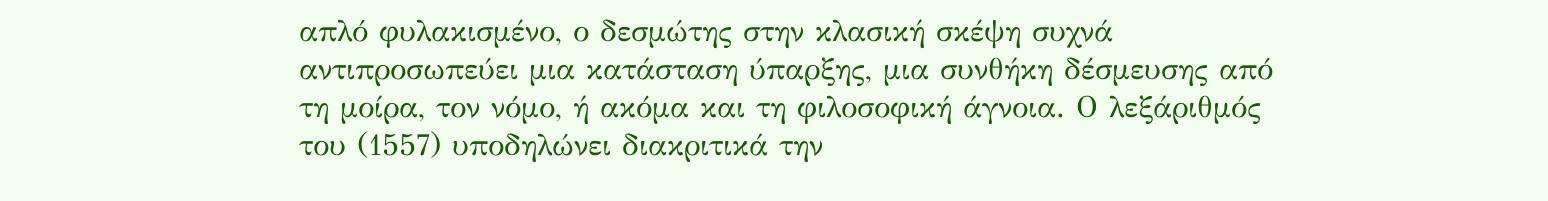απλό φυλακισμένο, ο δεσμώτης στην κλασική σκέψη συχνά αντιπροσωπεύει μια κατάσταση ύπαρξης, μια συνθήκη δέσμευσης από τη μοίρα, τον νόμο, ή ακόμα και τη φιλοσοφική άγνοια. Ο λεξάριθμός του (1557) υποδηλώνει διακριτικά την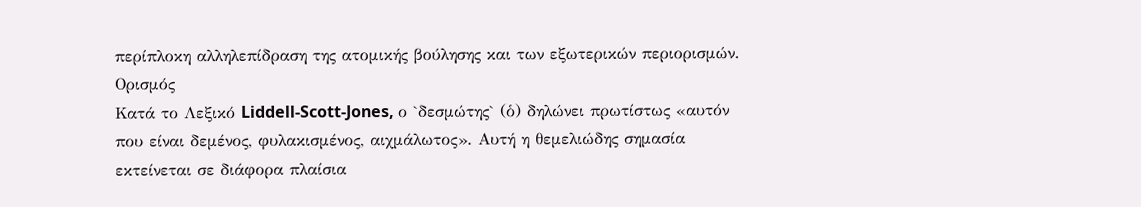περίπλοκη αλληλεπίδραση της ατομικής βούλησης και των εξωτερικών περιορισμών.
Ορισμός
Κατά το Λεξικό Liddell-Scott-Jones, ο `δεσμώτης` (ὁ) δηλώνει πρωτίστως «αυτόν που είναι δεμένος, φυλακισμένος, αιχμάλωτος». Αυτή η θεμελιώδης σημασία εκτείνεται σε διάφορα πλαίσια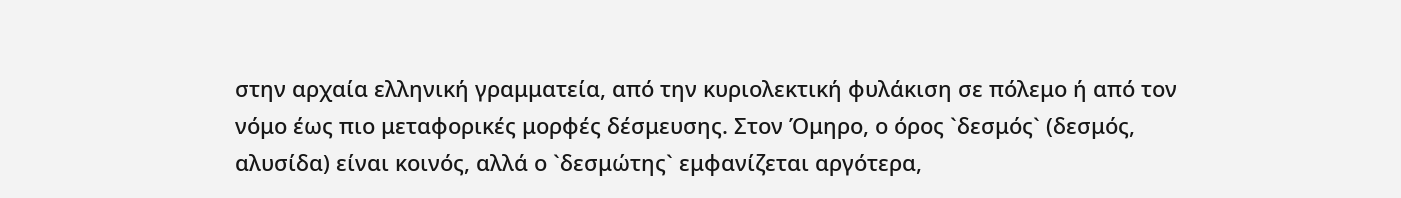στην αρχαία ελληνική γραμματεία, από την κυριολεκτική φυλάκιση σε πόλεμο ή από τον νόμο έως πιο μεταφορικές μορφές δέσμευσης. Στον Όμηρο, ο όρος `δεσμός` (δεσμός, αλυσίδα) είναι κοινός, αλλά ο `δεσμώτης` εμφανίζεται αργότερα,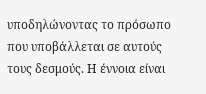υποδηλώνοντας το πρόσωπο που υποβάλλεται σε αυτούς τους δεσμούς. Η έννοια είναι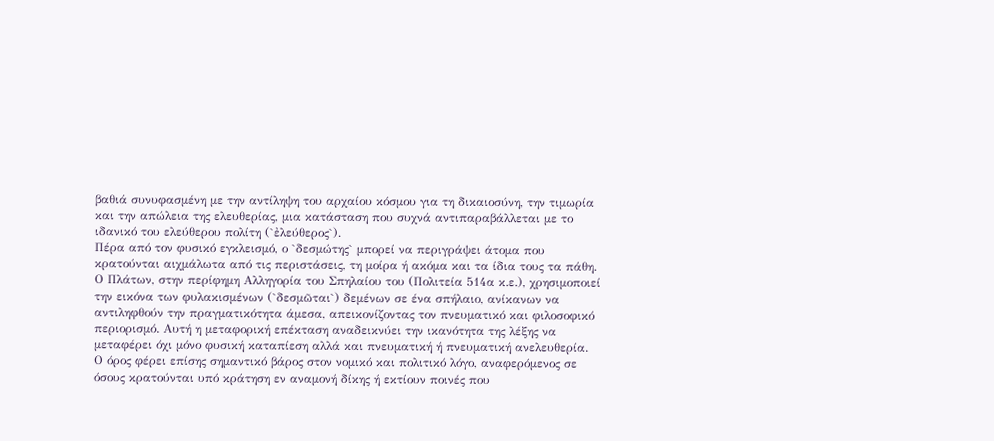βαθιά συνυφασμένη με την αντίληψη του αρχαίου κόσμου για τη δικαιοσύνη, την τιμωρία και την απώλεια της ελευθερίας, μια κατάσταση που συχνά αντιπαραβάλλεται με το ιδανικό του ελεύθερου πολίτη (`ἐλεύθερος`).
Πέρα από τον φυσικό εγκλεισμό, ο `δεσμώτης` μπορεί να περιγράψει άτομα που κρατούνται αιχμάλωτα από τις περιστάσεις, τη μοίρα ή ακόμα και τα ίδια τους τα πάθη. Ο Πλάτων, στην περίφημη Αλληγορία του Σπηλαίου του (Πολιτεία 514α κ.ε.), χρησιμοποιεί την εικόνα των φυλακισμένων (`δεσμῶται`) δεμένων σε ένα σπήλαιο, ανίκανων να αντιληφθούν την πραγματικότητα άμεσα, απεικονίζοντας τον πνευματικό και φιλοσοφικό περιορισμό. Αυτή η μεταφορική επέκταση αναδεικνύει την ικανότητα της λέξης να μεταφέρει όχι μόνο φυσική καταπίεση αλλά και πνευματική ή πνευματική ανελευθερία.
Ο όρος φέρει επίσης σημαντικό βάρος στον νομικό και πολιτικό λόγο, αναφερόμενος σε όσους κρατούνται υπό κράτηση εν αναμονή δίκης ή εκτίουν ποινές που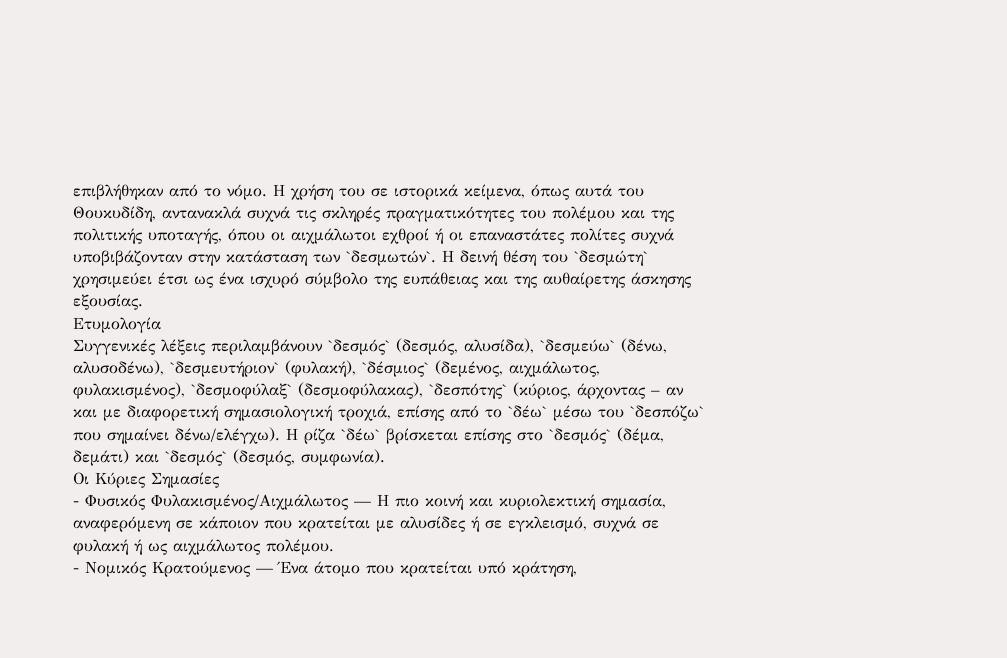επιβλήθηκαν από το νόμο. Η χρήση του σε ιστορικά κείμενα, όπως αυτά του Θουκυδίδη, αντανακλά συχνά τις σκληρές πραγματικότητες του πολέμου και της πολιτικής υποταγής, όπου οι αιχμάλωτοι εχθροί ή οι επαναστάτες πολίτες συχνά υποβιβάζονταν στην κατάσταση των `δεσμωτών`. Η δεινή θέση του `δεσμώτη` χρησιμεύει έτσι ως ένα ισχυρό σύμβολο της ευπάθειας και της αυθαίρετης άσκησης εξουσίας.
Ετυμολογία
Συγγενικές λέξεις περιλαμβάνουν `δεσμός` (δεσμός, αλυσίδα), `δεσμεύω` (δένω, αλυσοδένω), `δεσμευτήριον` (φυλακή), `δέσμιος` (δεμένος, αιχμάλωτος, φυλακισμένος), `δεσμοφύλαξ` (δεσμοφύλακας), `δεσπότης` (κύριος, άρχοντας – αν και με διαφορετική σημασιολογική τροχιά, επίσης από το `δέω` μέσω του `δεσπόζω` που σημαίνει δένω/ελέγχω). Η ρίζα `δέω` βρίσκεται επίσης στο `δεσμός` (δέμα, δεμάτι) και `δεσμός` (δεσμός, συμφωνία).
Οι Κύριες Σημασίες
- Φυσικός Φυλακισμένος/Αιχμάλωτος — Η πιο κοινή και κυριολεκτική σημασία, αναφερόμενη σε κάποιον που κρατείται με αλυσίδες ή σε εγκλεισμό, συχνά σε φυλακή ή ως αιχμάλωτος πολέμου.
- Νομικός Κρατούμενος — Ένα άτομο που κρατείται υπό κράτηση,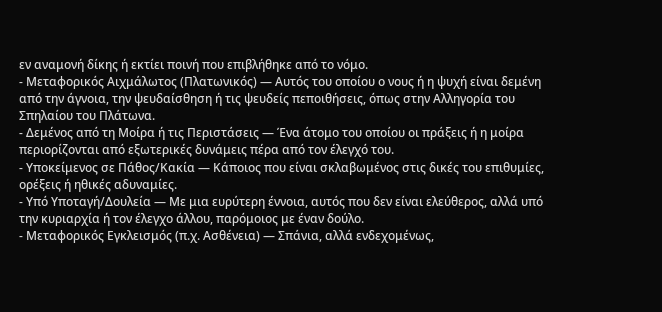εν αναμονή δίκης ή εκτίει ποινή που επιβλήθηκε από το νόμο.
- Μεταφορικός Αιχμάλωτος (Πλατωνικός) — Αυτός του οποίου ο νους ή η ψυχή είναι δεμένη από την άγνοια, την ψευδαίσθηση ή τις ψευδείς πεποιθήσεις, όπως στην Αλληγορία του Σπηλαίου του Πλάτωνα.
- Δεμένος από τη Μοίρα ή τις Περιστάσεις — Ένα άτομο του οποίου οι πράξεις ή η μοίρα περιορίζονται από εξωτερικές δυνάμεις πέρα από τον έλεγχό του.
- Υποκείμενος σε Πάθος/Κακία — Κάποιος που είναι σκλαβωμένος στις δικές του επιθυμίες, ορέξεις ή ηθικές αδυναμίες.
- Υπό Υποταγή/Δουλεία — Με μια ευρύτερη έννοια, αυτός που δεν είναι ελεύθερος, αλλά υπό την κυριαρχία ή τον έλεγχο άλλου, παρόμοιος με έναν δούλο.
- Μεταφορικός Εγκλεισμός (π.χ. Ασθένεια) — Σπάνια, αλλά ενδεχομένως,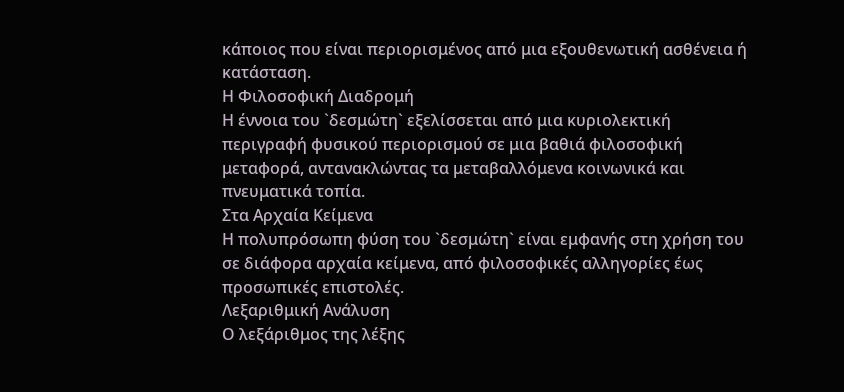κάποιος που είναι περιορισμένος από μια εξουθενωτική ασθένεια ή κατάσταση.
Η Φιλοσοφική Διαδρομή
Η έννοια του `δεσμώτη` εξελίσσεται από μια κυριολεκτική περιγραφή φυσικού περιορισμού σε μια βαθιά φιλοσοφική μεταφορά, αντανακλώντας τα μεταβαλλόμενα κοινωνικά και πνευματικά τοπία.
Στα Αρχαία Κείμενα
Η πολυπρόσωπη φύση του `δεσμώτη` είναι εμφανής στη χρήση του σε διάφορα αρχαία κείμενα, από φιλοσοφικές αλληγορίες έως προσωπικές επιστολές.
Λεξαριθμική Ανάλυση
Ο λεξάριθμος της λέξης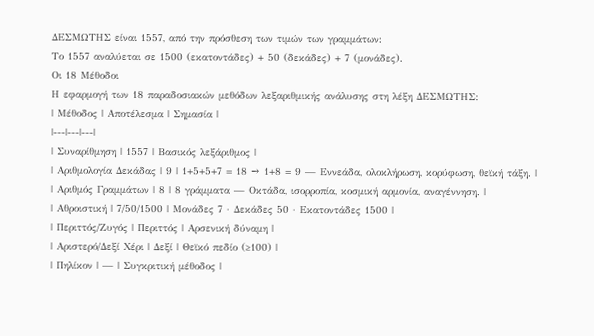ΔΕΣΜΩΤΗΣ είναι 1557, από την πρόσθεση των τιμών των γραμμάτων:
Το 1557 αναλύεται σε 1500 (εκατοντάδες) + 50 (δεκάδες) + 7 (μονάδες).
Οι 18 Μέθοδοι
Η εφαρμογή των 18 παραδοσιακών μεθόδων λεξαριθμικής ανάλυσης στη λέξη ΔΕΣΜΩΤΗΣ:
| Μέθοδος | Αποτέλεσμα | Σημασία |
|---|---|---|
| Συναρίθμηση | 1557 | Βασικός λεξάριθμος |
| Αριθμολογία Δεκάδας | 9 | 1+5+5+7 = 18 → 1+8 = 9 — Εννεάδα, ολοκλήρωση, κορύφωση, θεϊκή τάξη. |
| Αριθμός Γραμμάτων | 8 | 8 γράμματα — Οκτάδα, ισορροπία, κοσμική αρμονία, αναγέννηση. |
| Αθροιστική | 7/50/1500 | Μονάδες 7 · Δεκάδες 50 · Εκατοντάδες 1500 |
| Περιττός/Ζυγός | Περιττός | Αρσενική δύναμη |
| Αριστερό/Δεξί Χέρι | Δεξί | Θεϊκό πεδίο (≥100) |
| Πηλίκον | — | Συγκριτική μέθοδος |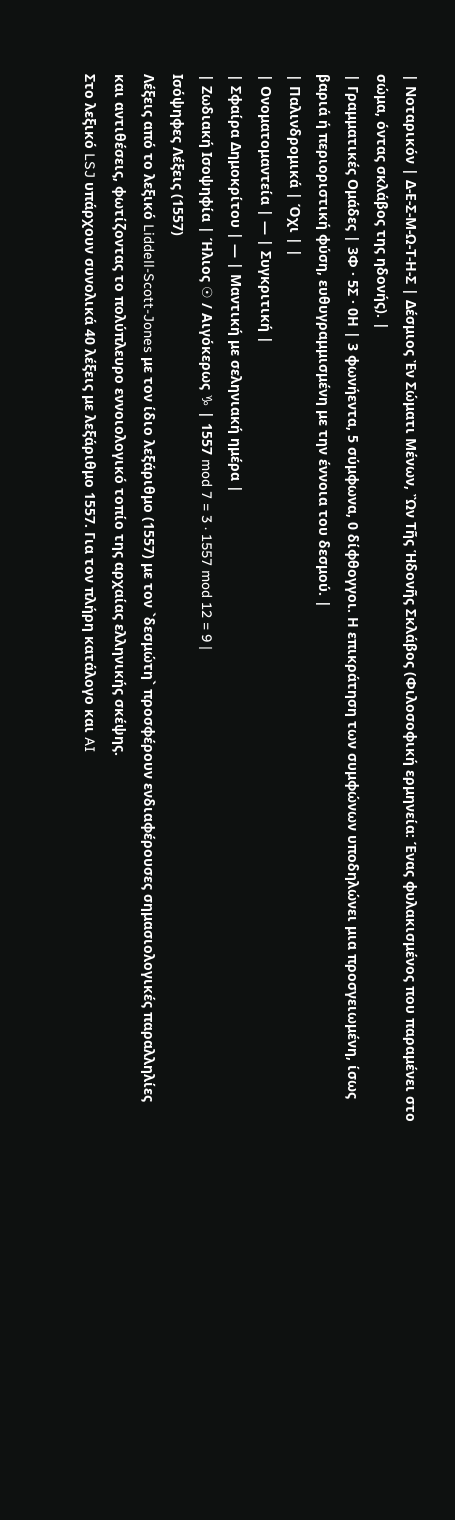| Νοταρικόν | Δ-Ε-Σ-Μ-Ω-Τ-Η-Σ | Δέσμιος Ἐν Σώματι Μένων, Ὢν Τῆς Ἡδονῆς Σκλάβος (Φιλοσοφική ερμηνεία: Ένας φυλακισμένος που παραμένει στο σώμα, όντας σκλάβος της ηδονής). |
| Γραμματικές Ομάδες | 3Φ · 5Σ · 0Η | 3 φωνήεντα, 5 σύμφωνα, 0 δίφθογγοι. Η επικράτηση των συμφώνων υποδηλώνει μια προσγειωμένη, ίσως βαριά ή περιοριστική φύση, ευθυγραμμισμένη με την έννοια του δεσμού. |
| Παλινδρομικά | Όχι | |
| Ονοματομαντεία | — | Συγκριτική |
| Σφαίρα Δημοκρίτου | — | Μαντική με σεληνιακή ημέρα |
| Ζωδιακή Ισοψηφία | Ήλιος ☉ / Αιγόκερως ♑ | 1557 mod 7 = 3 · 1557 mod 12 = 9 |
Ισόψηφες Λέξεις (1557)
Λέξεις από το λεξικό Liddell-Scott-Jones με τον ίδιο λεξάριθμο (1557) με τον `δεσμώτη` προσφέρουν ενδιαφέρουσες σημασιολογικές παραλληλίες και αντιθέσεις, φωτίζοντας το πολύπλευρο εννοιολογικό τοπίο της αρχαίας ελληνικής σκέψης.
Στο λεξικό LSJ υπάρχουν συνολικά 40 λέξεις με λεξάριθμο 1557. Για τον πλήρη κατάλογο και AI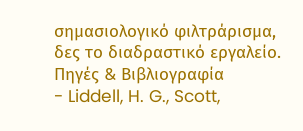σημασιολογικό φιλτράρισμα, δες το διαδραστικό εργαλείο.
Πηγές & Βιβλιογραφία
- Liddell, H. G., Scott,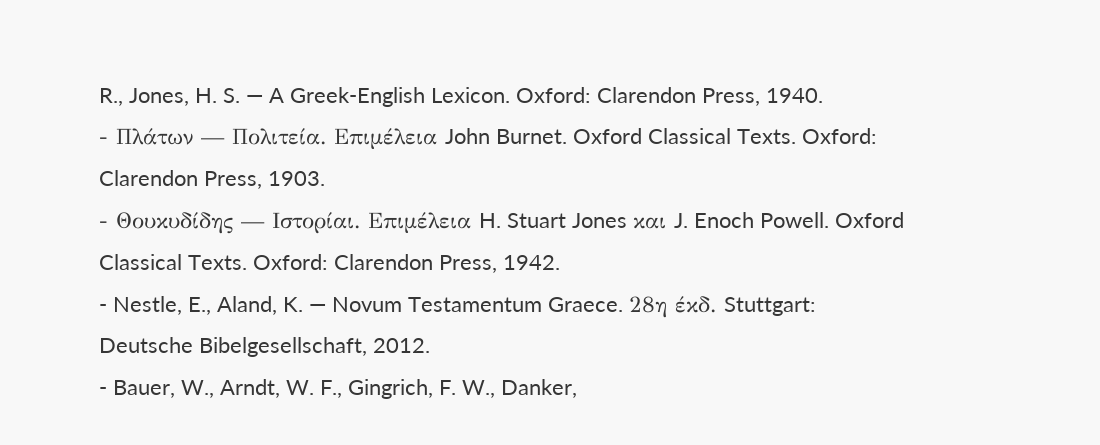R., Jones, H. S. — A Greek-English Lexicon. Oxford: Clarendon Press, 1940.
- Πλάτων — Πολιτεία. Επιμέλεια John Burnet. Oxford Classical Texts. Oxford: Clarendon Press, 1903.
- Θουκυδίδης — Ιστορίαι. Επιμέλεια H. Stuart Jones και J. Enoch Powell. Oxford Classical Texts. Oxford: Clarendon Press, 1942.
- Nestle, E., Aland, K. — Novum Testamentum Graece. 28η έκδ. Stuttgart: Deutsche Bibelgesellschaft, 2012.
- Bauer, W., Arndt, W. F., Gingrich, F. W., Danker,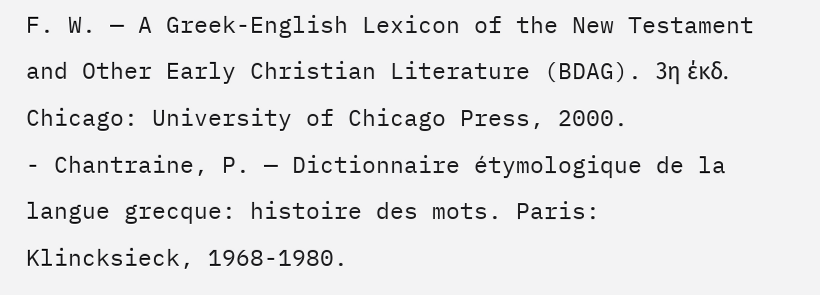F. W. — A Greek-English Lexicon of the New Testament and Other Early Christian Literature (BDAG). 3η έκδ. Chicago: University of Chicago Press, 2000.
- Chantraine, P. — Dictionnaire étymologique de la langue grecque: histoire des mots. Paris: Klincksieck, 1968-1980.